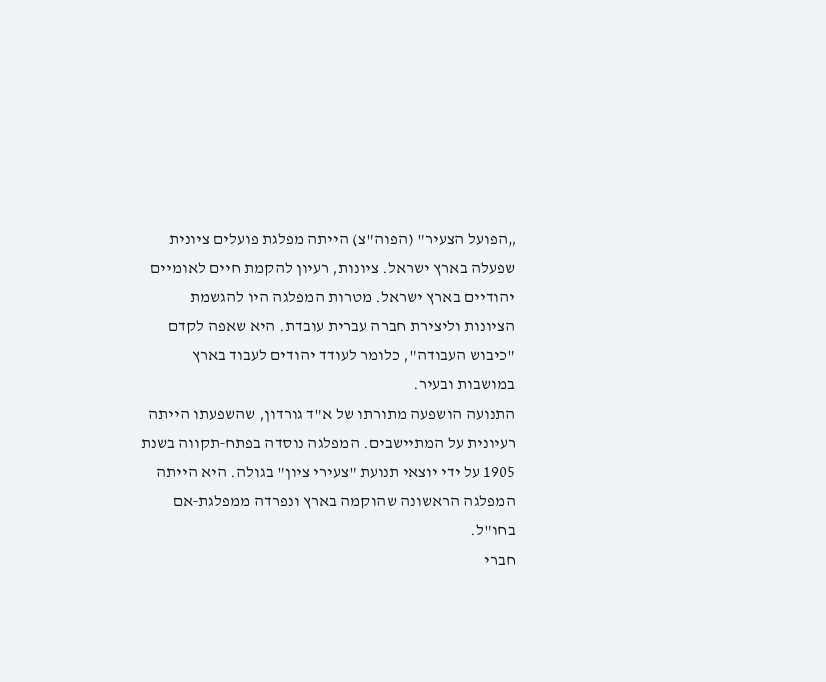„הפועל הצעיר" (הפוה"צ) הייתה מפלגת פועלים ציונית שפעלה בארץ ישראל. ציונות, רעיון להקמת חיים לאומיים יהודיים בארץ ישראל. מטרות המפלגה היו להגשמת הציונות וליצירת חברה עברית עובדת. היא שאפה לקדם "כיבוש העבודה", כלומר לעודד יהודים לעבוד בארץ במושבות ובעיר.
התנועה הושפעה מתורתו של א"ד גורדון, שהשפעתו הייתה רעיונית על המתיישבים. המפלגה נוסדה בפתח‑תקווה בשנת 1905 על ידי יוצאי תנועת "צעירי ציון" בגולה. היא הייתה המפלגה הראשונה שהוקמה בארץ ונפרדה ממפלגת‑אם בחו"ל.
חברי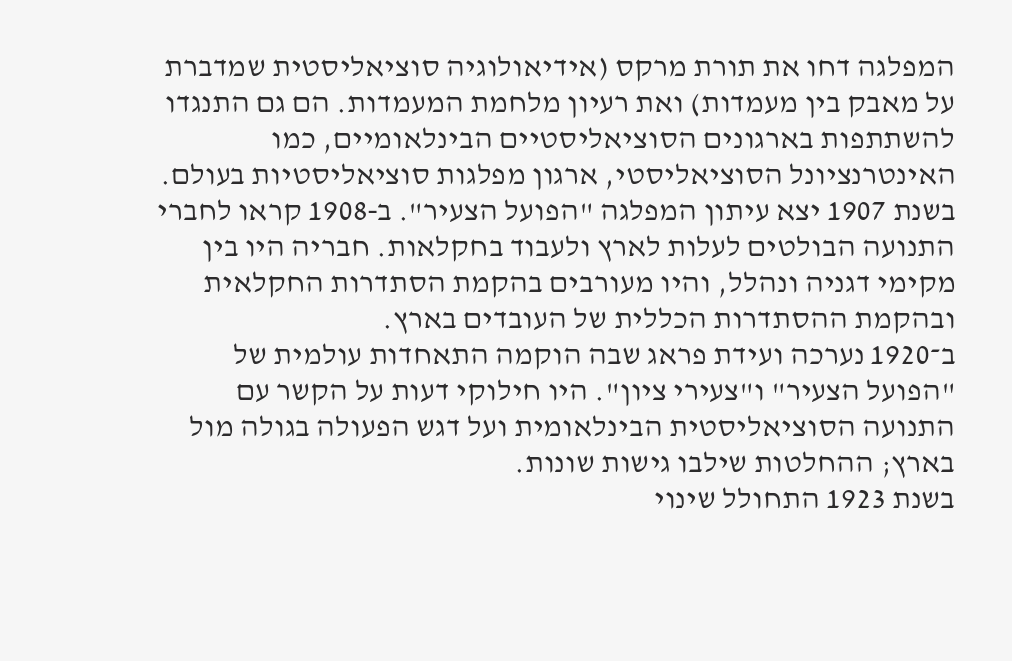המפלגה דחו את תורת מרקס (אידיאולוגיה סוציאליסטית שמדברת על מאבק בין מעמדות) ואת רעיון מלחמת המעמדות. הם גם התנגדו להשתתפות בארגונים הסוציאליסטיים הבינלאומיים, כמו האינטרנציונל הסוציאליסטי, ארגון מפלגות סוציאליסטיות בעולם.
בשנת 1907 יצא עיתון המפלגה "הפועל הצעיר". ב‑1908 קראו לחברי התנועה הבולטים לעלות לארץ ולעבוד בחקלאות. חבריה היו בין מקימי דגניה ונהלל, והיו מעורבים בהקמת הסתדרות החקלאית ובהקמת ההסתדרות הכללית של העובדים בארץ.
ב־1920 נערכה ועידת פראג שבה הוקמה התאחדות עולמית של "הפועל הצעיר" ו"צעירי ציון". היו חילוקי דעות על הקשר עם התנועה הסוציאליסטית הבינלאומית ועל דגש הפעולה בגולה מול בארץ; ההחלטות שילבו גישות שונות.
בשנת 1923 התחולל שינוי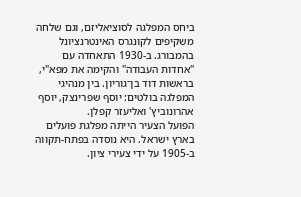ביחס המפלגה לסוציאליזם, וגם שלחה משקיפים לקונגרס האינטרנציונל בהמבורג. ב‑1930 התאחדה עם "אחדות העבודה" והקימה את מפא"י, בראשות דוד בן־גוריון. בין מנהיגי המפלגה בולטים: יוסף שפרינצק, יוסף אהרונוביץ' ואליעזר קפלן.
הפועל הצעיר הייתה מפלגת פועלים בארץ ישראל. היא נוסדה בפתח‑תקווה ב‑1905 על ידי צעירי ציון.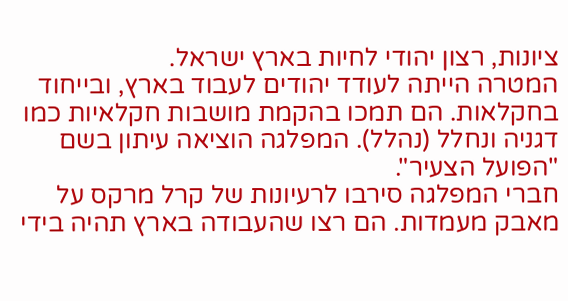ציונות, רצון יהודי לחיות בארץ ישראל.
המטרה הייתה לעודד יהודים לעבוד בארץ, ובייחוד בחקלאות. הם תמכו בהקמת מושבות חקלאיות כמו דגניה ונחלל (נהלל). המפלגה הוציאה עיתון בשם "הפועל הצעיר".
חברי המפלגה סירבו לרעיונות של קרל מרקס על מאבק מעמדות. הם רצו שהעבודה בארץ תהיה בידי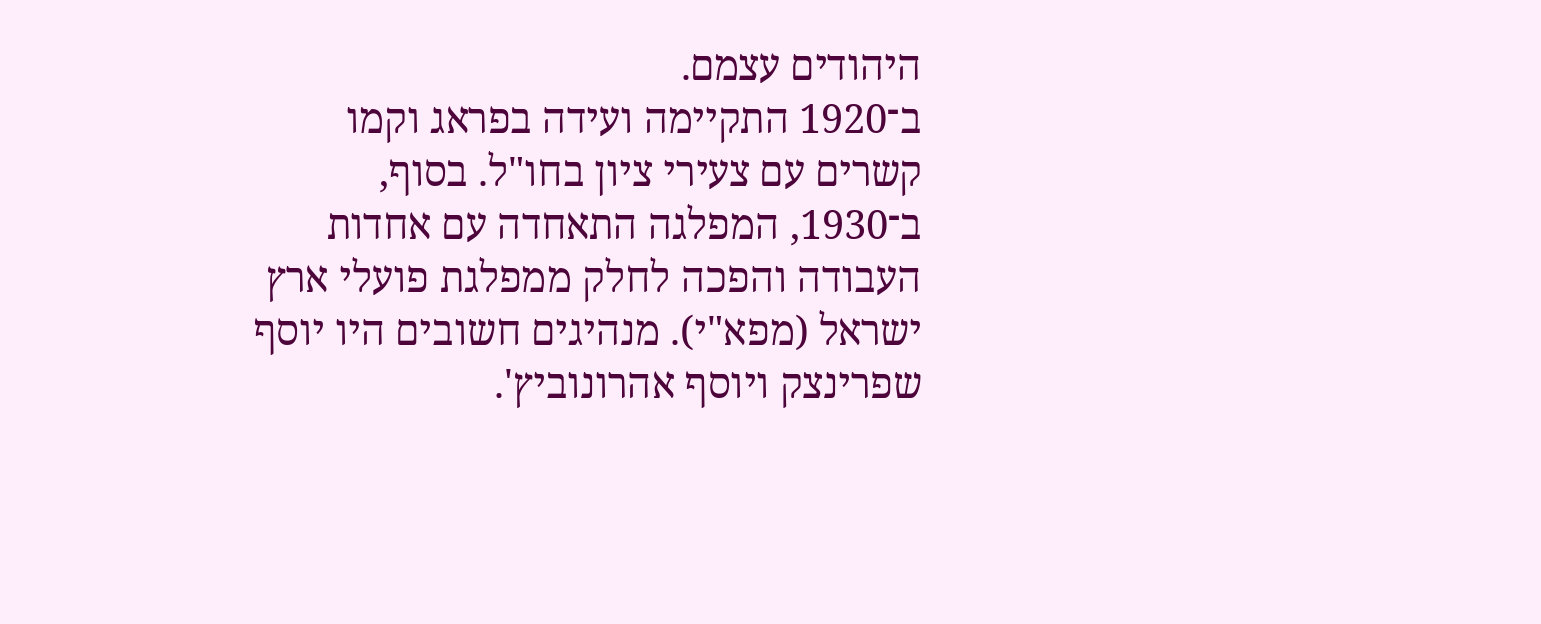היהודים עצמם.
ב־1920 התקיימה ועידה בפראג וקמו קשרים עם צעירי ציון בחו"ל. בסוף, ב־1930, המפלגה התאחדה עם אחדות העבודה והפכה לחלק ממפלגת פועלי ארץ ישראל (מפא"י). מנהיגים חשובים היו יוסף שפרינצק ויוסף אהרונוביץ'.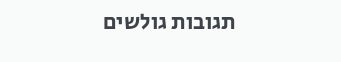תגובות גולשים